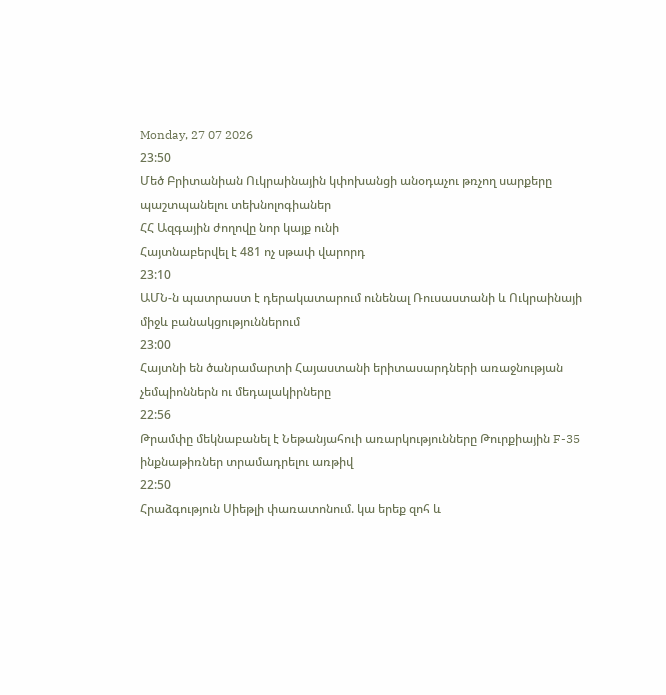Monday, 27 07 2026
23:50
Մեծ Բրիտանիան Ուկրաինային կփոխանցի անօդաչու թռչող սարքերը պաշտպանելու տեխնոլոգիաներ
ՀՀ Ազգային ժողովը նոր կայք ունի
Հայտնաբերվել է 481 ոչ սթափ վարորդ
23:10
ԱՄՆ-ն պատրաստ է դերակատարում ունենալ Ռուսաստանի և Ուկրաինայի միջև բանակցություններում
23:00
Հայտնի են ծանրամարտի Հայաստանի երիտասարդների առաջնության չեմպիոններն ու մեդալակիրները
22:56
Թրամփը մեկնաբանել է Նեթանյահուի առարկությունները Թուրքիային F-35 ինքնաթիռներ տրամադրելու առթիվ
22:50
Հրաձգություն Սիեթլի փառատոնում. կա երեք զոհ և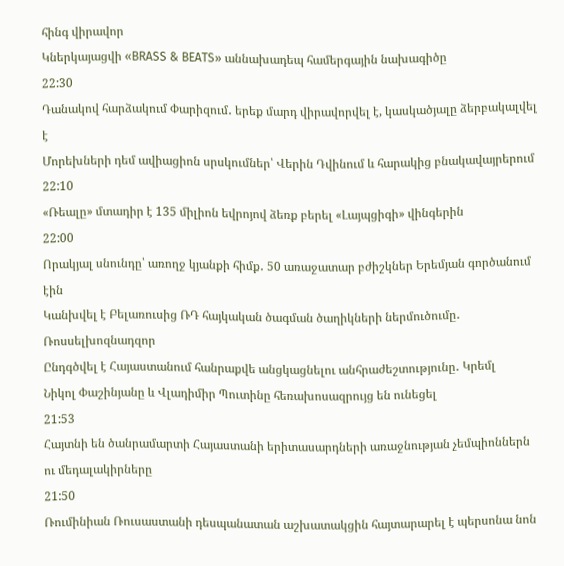հինգ վիրավոր
Կներկայացվի «BRASS & BEATS» աննախադեպ համերգային նախագիծը
22:30
Դանակով հարձակում Փարիզում․ երեք մարդ վիրավորվել է, կասկածյալը ձերբակալվել է
Մորեխների դեմ ավիացիոն սրսկումներ՝ Վերին Դվինում և հարակից բնակավայրերում
22:10
«Ռեալը» մտադիր է 135 միլիոն եվրոյով ձեռք բերել «Լայպցիգի» վինգերին
22:00
Որակյալ սնունդը՝ առողջ կյանքի հիմք․ 50 առաջատար բժիշկներ Երեմյան գործանում էին
Կանխվել է Բելառուսից ՌԴ հայկական ծագման ծաղիկների ներմուծումը․ Ռոսսելխոզնադզոր
Ընդգծվել է Հայաստանում հանրաքվե անցկացնելու անհրաժեշտությունը․ Կրեմլ
Նիկոլ Փաշինյանը և Վլադիմիր Պուտինը հեռախոսազրույց են ունեցել
21:53
Հայտնի են ծանրամարտի Հայաստանի երիտասարդների առաջնության չեմպիոններն ու մեդալակիրները
21:50
Ռումինիան Ռուսաստանի դեսպանատան աշխատակցին հայտարարել է պերսոնա նոն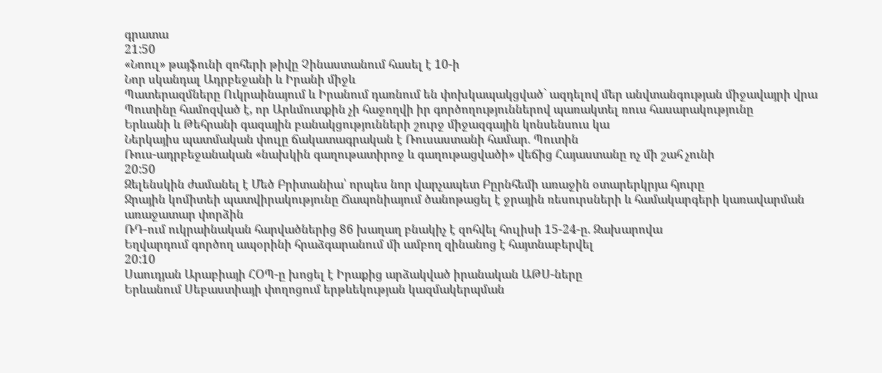գրատա
21:50
«Նոուլ» թայֆունի զոհերի թիվը Չինաստանում հասել է 10-ի
Նոր սկանդալ Ադրբեջանի և Իրանի միջև
Պատերազմները Ուկրաինայում և Իրանում դառնում են փոխկապակցված` ազդելով մեր անվտանգության միջավայրի վրա
Պուտինը համոզված է, որ Արևմուտքին չի հաջողվի իր գործողություններով պառակտել ռուս հասարակությունը
Երևանի և Թեհրանի գազային բանակցությունների շուրջ միջազգային կոնսենսուս կա
Ներկայիս պատմական փուլը ճակատագրական է Ռուսաստանի համար․ Պուտին
Ռուս-ադրբեջանական «նախկին գաղութատիրոջ և գաղութացվածի» վեճից Հայաստանը ոչ մի շահ չունի
20:50
Զելենսկին ժամանել է Մեծ Բրիտանիա՝ որպես նոր վարչապետ Բըրնհեմի առաջին օտարերկրյա հյուրը
Ջրային կոմիտեի պատվիրակությունը Ճապոնիայում ծանոթացել է ջրային ռեսուրսների և համակարգերի կառավարման առաջատար փորձին
ՌԴ-ում ուկրաինական հարվածներից 86 խաղաղ բնակիչ է զոհվել հուլիսի 15-24-ը. Զախարովա
Եղվարդում գործող ապօրինի հրաձգարանում մի ամբող զինանոց է հայտնաբերվել
20:10
Սաուդյան Արաբիայի ՀՕՊ-ը խոցել է Իրաքից արձակված իրանական ԱԹՍ-ները
Երևանում Սեբաստիայի փողոցում երթևեկության կազմակերպման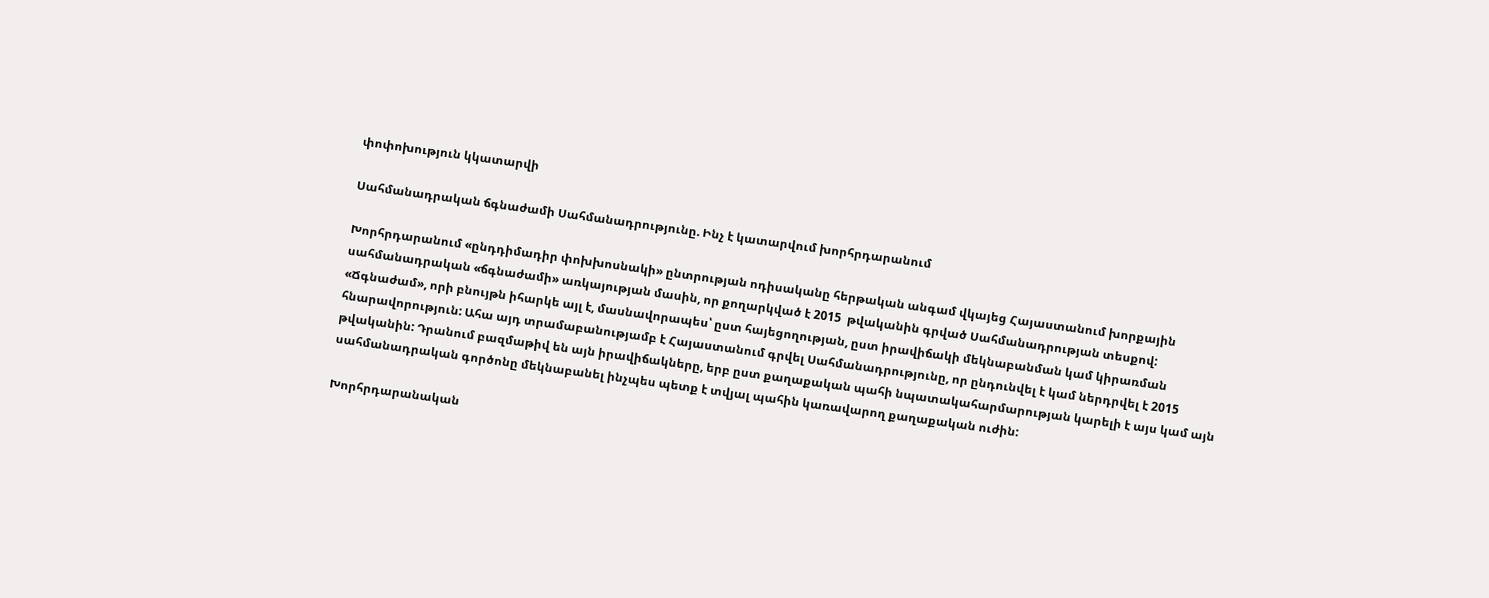փոփոխություն կկատարվի

Սահմանադրական ճգնաժամի Սահմանադրությունը. Ինչ է կատարվում խորհրդարանում

Խորհրդարանում «ընդդիմադիր փոխխոսնակի» ընտրության ոդիսականը հերթական անգամ վկայեց Հայաստանում խորքային սահմանադրական «ճգնաժամի» առկայության մասին, որ քողարկված է 2015  թվականին գրված Սահմանադրության տեսքով: «Ճգնաժամ», որի բնույթն իհարկե այլ է, մասնավորապես՝ ըստ հայեցողության, ըստ իրավիճակի մեկնաբանման կամ կիրառման հնարավորություն: Ահա այդ տրամաբանությամբ է Հայաստանում գրվել Սահմանադրությունը, որ ընդունվել է կամ ներդրվել է 2015 թվականին: Դրանում բազմաթիվ են այն իրավիճակները, երբ ըստ քաղաքական պահի նպատակահարմարության կարելի է այս կամ այն սահմանադրական գործոնը մեկնաբանել ինչպես պետք է տվյալ պահին կառավարող քաղաքական ուժին:

Խորհրդարանական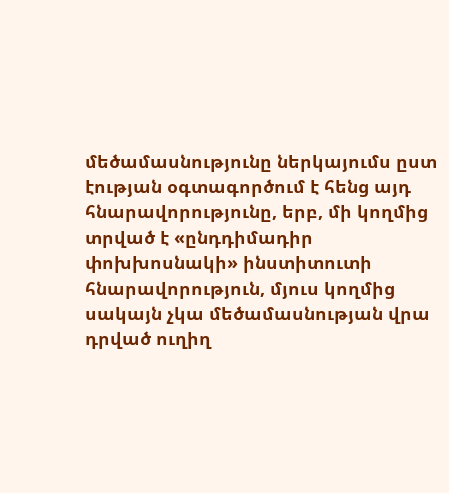մեծամասնությունը ներկայումս ըստ էության օգտագործում է հենց այդ հնարավորությունը, երբ, մի կողմից տրված է «ընդդիմադիր փոխխոսնակի» ինստիտուտի հնարավորություն, մյուս կողմից սակայն չկա մեծամասնության վրա դրված ուղիղ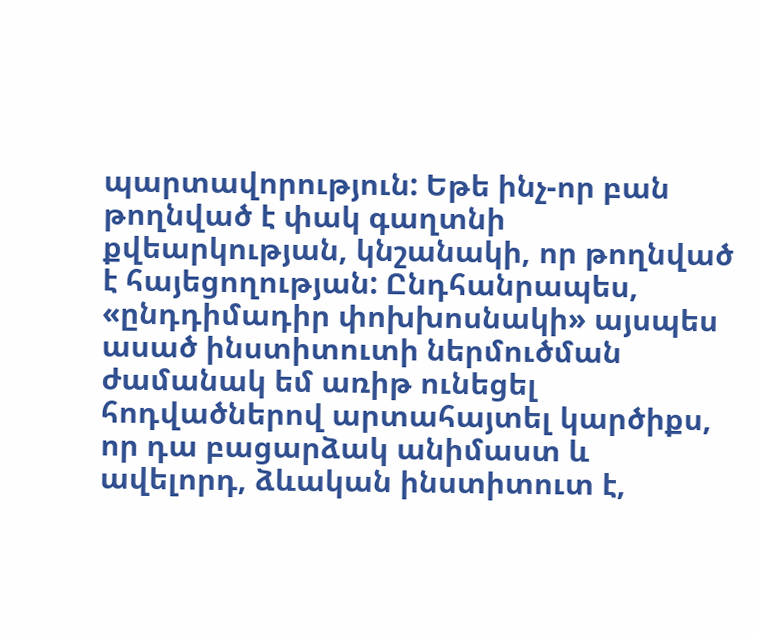պարտավորություն: Եթե ինչ-որ բան թողնված է փակ գաղտնի քվեարկության, կնշանակի, որ թողնված է հայեցողության: Ընդհանրապես, «ընդդիմադիր փոխխոսնակի» այսպես ասած ինստիտուտի ներմուծման ժամանակ եմ առիթ ունեցել հոդվածներով արտահայտել կարծիքս, որ դա բացարձակ անիմաստ և ավելորդ, ձևական ինստիտուտ է,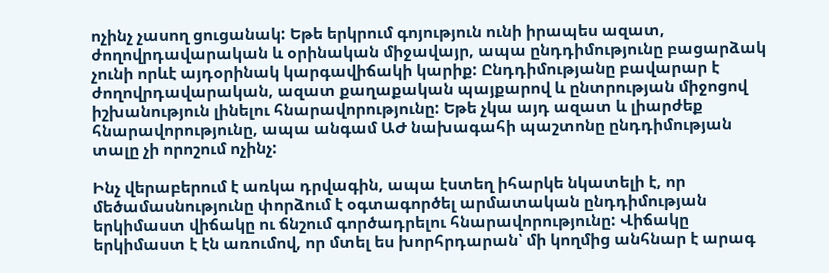ոչինչ չասող ցուցանակ: Եթե երկրում գոյություն ունի իրապես ազատ, ժողովրդավարական և օրինական միջավայր, ապա ընդդիմությունը բացարձակ չունի որևէ այդօրինակ կարգավիճակի կարիք: Ընդդիմությանը բավարար է ժողովրդավարական, ազատ քաղաքական պայքարով և ընտրության միջոցով իշխանություն լինելու հնարավորությունը: Եթե չկա այդ ազատ և լիարժեք հնարավորությունը, ապա անգամ ԱԺ նախագահի պաշտոնը ընդդիմության տալը չի որոշում ոչինչ:

Ինչ վերաբերում է առկա դրվագին, ապա էստեղ իհարկե նկատելի է, որ մեծամասնությունը փորձում է օգտագործել արմատական ընդդիմության երկիմաստ վիճակը ու ճնշում գործադրելու հնարավորությունը: Վիճակը երկիմաստ է էն առումով, որ մտել ես խորհրդարան՝ մի կողմից անհնար է արագ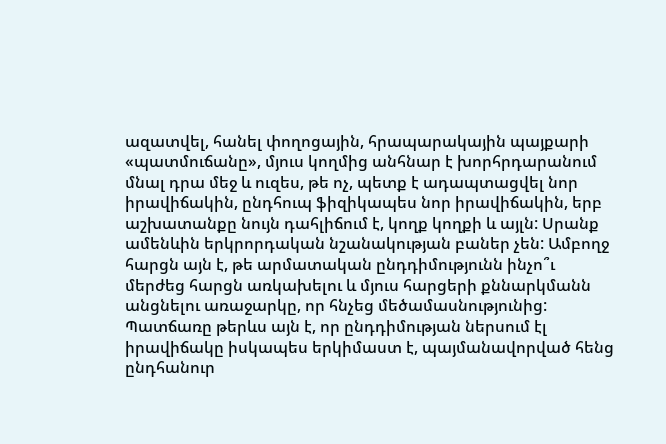ազատվել, հանել փողոցային, հրապարակային պայքարի «պատմուճանը», մյուս կողմից անհնար է խորհրդարանում մնալ դրա մեջ և ուզես, թե ոչ, պետք է ադապտացվել նոր իրավիճակին, ընդհուպ ֆիզիկապես նոր իրավիճակին, երբ աշխատանքը նույն դահլիճում է, կողք կողքի և այլն: Սրանք ամենևին երկրորդական նշանակության բաներ չեն: Ամբողջ հարցն այն է, թե արմատական ընդդիմությունն ինչո՞ւ մերժեց հարցն առկախելու և մյուս հարցերի քննարկմանն անցնելու առաջարկը, որ հնչեց մեծամասնությունից: Պատճառը թերևս այն է, որ ընդդիմության ներսում էլ իրավիճակը իսկապես երկիմաստ է, պայմանավորված հենց ընդհանուր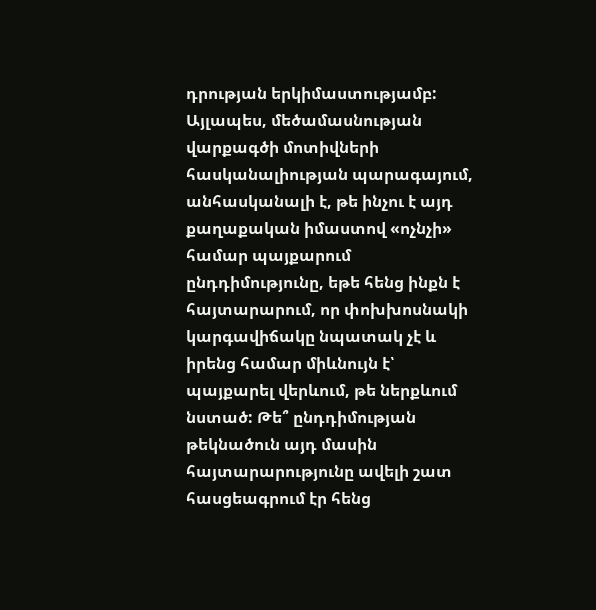դրության երկիմաստությամբ: Այլապես, մեծամասնության վարքագծի մոտիվների հասկանալիության պարագայում, անհասկանալի է, թե ինչու է այդ քաղաքական իմաստով «ոչնչի» համար պայքարում ընդդիմությունը, եթե հենց ինքն է հայտարարում, որ փոխխոսնակի կարգավիճակը նպատակ չէ և իրենց համար միևնույն է՝ պայքարել վերևում, թե ներքևում նստած: Թե՞ ընդդիմության թեկնածուն այդ մասին հայտարարությունը ավելի շատ հասցեագրում էր հենց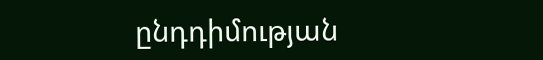ընդդիմության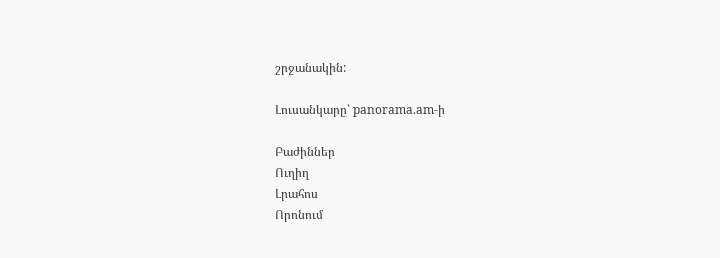շրջանակին:

Լուսանկարը՝ panorama.am-ի

Բաժիններ
Ուղիղ
Լրահոս
Որոնում